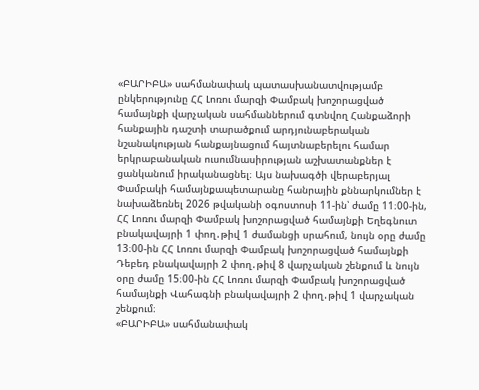«ԲԱՐԻԲԱ» սահմանափակ պատասխանատվությամբ ընկերությունը ՀՀ Լոռու մարզի Փամբակ խոշորացված համայնքի վարչական սահմաններում գտնվող Հանքաձորի հանքային դաշտի տարածքում արդյունաբերական նշանակության հանքայնացում հայտնաբերելու համար երկրաբանական ուսումնասիրության աշխատանքներ է ցանկանում իրականացնել։ Այս նախագծի վերաբերյալ Փամբակի համայնքապետարանը հանրային քննարկումներ է նախաձեռնել 2026 թվականի օգոստոսի 11-ին՝ ժամը 11։00-ին, ՀՀ Լոռու մարզի Փամբակ խոշորացված համայնքի Եղեգնուտ բնակավայրի 1 փող․թիվ 1 ժամանցի սրահում, նույն օրը ժամը 13։00-ին ՀՀ Լոռու մարզի Փամբակ խոշորացված համայնքի Դեբեդ բնակավայրի 2 փող․թիվ 8 վարչական շենքում և նույն օրը ժամը 15։00-ին ՀՀ Լոռու մարզի Փամբակ խոշորացված համայնքի Վահագնի բնակավայրի 2 փող․թիվ 1 վարչական շենքում։
«ԲԱՐԻԲԱ» սահմանափակ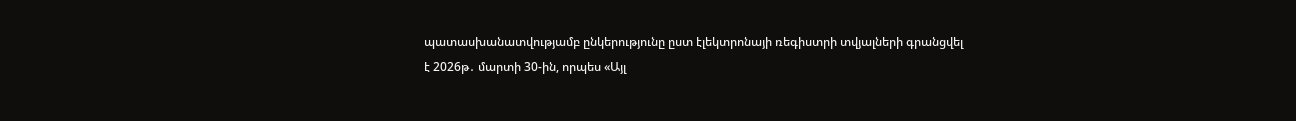պատասխանատվությամբ ընկերությունը ըստ էլեկտրոնայի ռեգիստրի տվյալների գրանցվել է 2026թ․ մարտի 30-ին, որպես «Այլ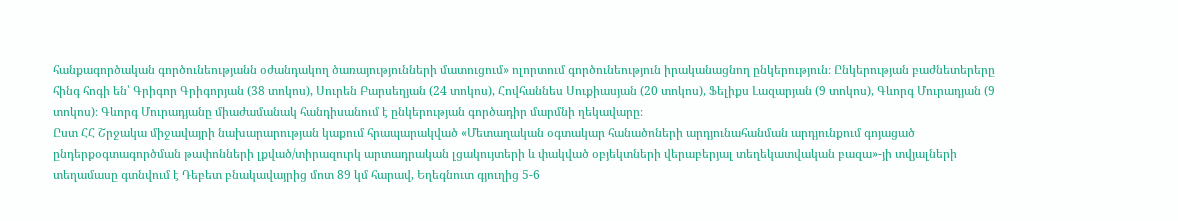հանքագործական գործունեությանն օժանդակող ծառայությունների մատուցում» ոլորտում գործունեություն իրականացնող ընկերություն։ Ընկերության բաժնետերերը հինգ հոգի են՝ Գրիգոր Գրիգորյան (38 տոկոս), Սուրեն Բարսեղյան (24 տոկոս), Հովհաննես Սուքիասյան (20 տոկոս), Ֆելիքս Լազարյան (9 տոկոս), Գևորգ Մուրադյան (9 տոկոս)։ Գևորգ Մուրադյանը միաժամանակ հանդիսանում է ընկերության գործադիր մարմնի ղեկավարը։
Ըստ ՀՀ Շրջակա միջավայրի նախարարության կաքում հրապարակված «Մետաղական օգտակար հանածոների արդյունահանման արդյունքում գոյացած ընդերքօգտագործման թափոնների լքված/տիրազուրկ արտադրական լցակույտերի և փակված օբյեկտների վերաբերյալ տեղեկատվական բազա»-յի տվյալների տեղամասը գտնվում է Դեբետ բնակավայրից մոտ 89 կմ հարավ, Եղեգնուտ գյուղից 5-6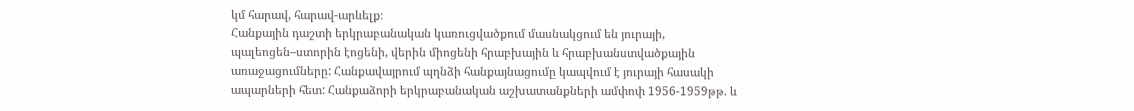կմ հարավ, հարավ-արևելք։
Հանքային դաշտի երկրաբանական կառուցվածքում մասնակցում են յուրայի, պալեոցեն–ստորին էոցենի, վերին միոցենի հրաբխային և հրաբխանստվածքային առաջացումները: Հանքավայրում պղնձի հանքայնացումը կապվում է յուրայի հասակի ապարների հետ: Հանքաձորի երկրաբանական աշխատանքների ամփոփ 1956-1959թթ. և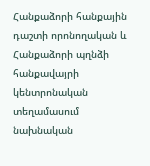Հանքաձորի հանքային դաշտի որոնողական և Հանքաձորի պղնձի հանքավայրի կենտրոնական տեղամասում նախնական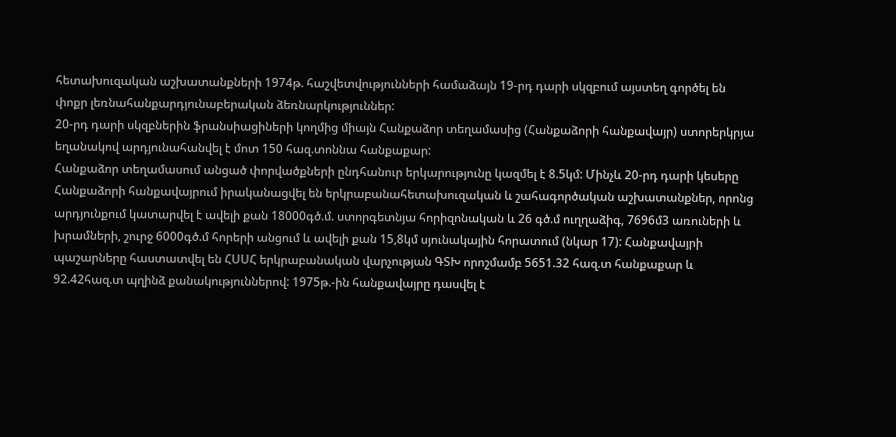հետախուզական աշխատանքների 1974թ. հաշվետվությունների համաձայն 19-րդ դարի սկզբում այստեղ գործել են փոքր լեռնահանքարդյունաբերական ձեռնարկություններ:
20-րդ դարի սկզբներին ֆրանսիացիների կողմից միայն Հանքաձոր տեղամասից (Հանքաձորի հանքավայր) ստորերկրյա եղանակով արդյունահանվել է մոտ 150 հազ.տոննա հանքաքար:
Հանքաձոր տեղամասում անցած փորվածքների ընդհանուր երկարությունը կազմել է 8.5կմ: Մինչև 20-րդ դարի կեսերը Հանքաձորի հանքավայրում իրականացվել են երկրաբանահետախուզական և շահագործական աշխատանքներ, որոնց արդյունքում կատարվել է ավելի քան 18000գծ.մ. ստորգետնյա հորիզոնական և 26 գծ.մ ուղղաձիգ, 7696մ3 առուների և խրամների, շուրջ 6000գծ.մ հորերի անցում և ավելի քան 15,8կմ սյունակային հորատում (նկար 17): Հանքավայրի պաշարները հաստատվել են ՀՍՍՀ երկրաբանական վարչության ԳՏԽ որոշմամբ 5651.32 հազ.տ հանքաքար և 92.42հազ.տ պղինձ քանակություններով: 1975թ.-ին հանքավայրը դասվել է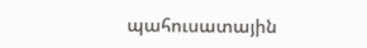պահուսատային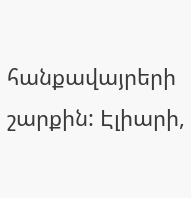հանքավայրերի շարքին: Էլիարի,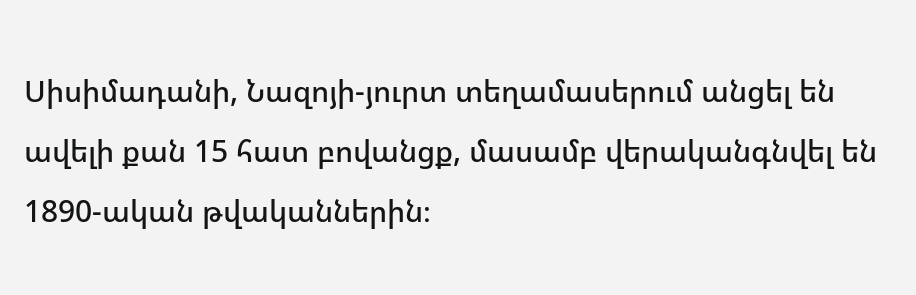Սիսիմադանի, Նազոյի-յուրտ տեղամասերում անցել են ավելի քան 15 հատ բովանցք, մասամբ վերականգնվել են 1890-ական թվականներին։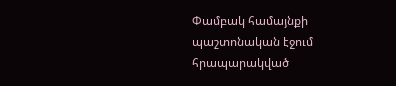Փամբակ համայնքի պաշտոնական էջում հրապարակված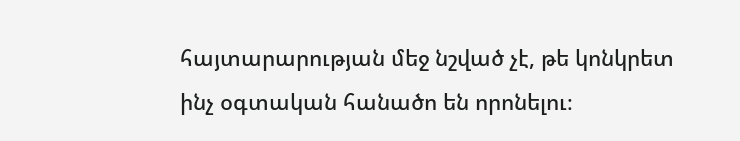հայտարարության մեջ նշված չէ, թե կոնկրետ ինչ օգտական հանածո են որոնելու։